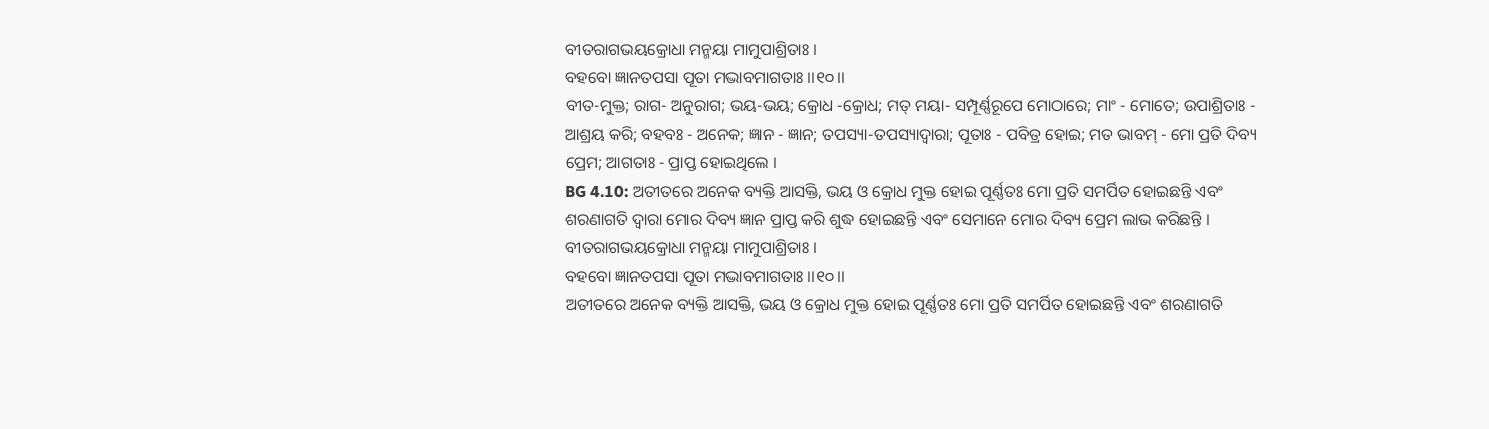ବୀତରାଗଭୟକ୍ରୋଧା ମନ୍ମୟା ମାମୁପାଶ୍ରିତାଃ ।
ବହବୋ ଜ୍ଞାନତପସା ପୂତା ମଦ୍ଭାବମାଗତାଃ ।।୧୦।।
ବୀତ-ମୁକ୍ତ; ରାଗ- ଅନୁରାଗ; ଭୟ-ଭୟ; କ୍ରୋଧ -କ୍ରୋଧ; ମତ୍ ମୟା- ସମ୍ପୂର୍ଣ୍ଣରୂପେ ମୋଠାରେ; ମାଂ - ମୋତେ; ଉପାଶ୍ରିତାଃ - ଆଶ୍ରୟ କରି; ବହବଃ - ଅନେକ; ଜ୍ଞାନ - ଜ୍ଞାନ; ତପସ୍ୟା-ତପସ୍ୟାଦ୍ୱାରା; ପୂତାଃ - ପବିତ୍ର ହୋଇ; ମତ ଭାବମ୍ - ମୋ ପ୍ରତି ଦିବ୍ୟ ପ୍ରେମ; ଆଗତାଃ - ପ୍ରାପ୍ତ ହୋଇଥିଲେ ।
BG 4.10: ଅତୀତରେ ଅନେକ ବ୍ୟକ୍ତି ଆସକ୍ତି, ଭୟ ଓ କ୍ରୋଧ ମୁକ୍ତ ହୋଇ ପୂର୍ଣ୍ଣତଃ ମୋ ପ୍ରତି ସମର୍ପିତ ହୋଇଛନ୍ତି ଏବଂ ଶରଣାଗତି ଦ୍ୱାରା ମୋର ଦିବ୍ୟ ଜ୍ଞାନ ପ୍ରାପ୍ତ କରି ଶୁଦ୍ଧ ହୋଇଛନ୍ତି ଏବଂ ସେମାନେ ମୋର ଦିବ୍ୟ ପ୍ରେମ ଲାଭ କରିଛନ୍ତି ।
ବୀତରାଗଭୟକ୍ରୋଧା ମନ୍ମୟା ମାମୁପାଶ୍ରିତାଃ ।
ବହବୋ ଜ୍ଞାନତପସା ପୂତା ମଦ୍ଭାବମାଗତାଃ ।।୧୦।।
ଅତୀତରେ ଅନେକ ବ୍ୟକ୍ତି ଆସକ୍ତି, ଭୟ ଓ କ୍ରୋଧ ମୁକ୍ତ ହୋଇ ପୂର୍ଣ୍ଣତଃ ମୋ ପ୍ରତି ସମର୍ପିତ ହୋଇଛନ୍ତି ଏବଂ ଶରଣାଗତି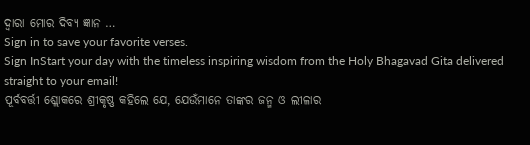ଦ୍ୱାରା ମୋର ଦିବ୍ୟ ଜ୍ଞାନ …
Sign in to save your favorite verses.
Sign InStart your day with the timeless inspiring wisdom from the Holy Bhagavad Gita delivered straight to your email!
ପୂର୍ବବର୍ତ୍ତୀ ଶ୍ଲୋକରେ ଶ୍ରୀକୃଷ୍ଣ କହିଲେ ଯେ, ଯେଉଁମାନେ ତାଙ୍କର ଜନ୍ମ ଓ ଲୀଳାର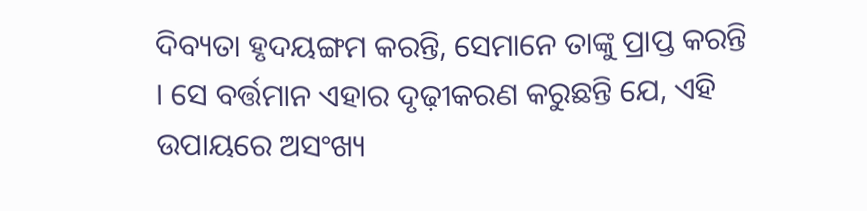ଦିବ୍ୟତା ହୃଦୟଙ୍ଗମ କରନ୍ତି, ସେମାନେ ତାଙ୍କୁ ପ୍ରାପ୍ତ କରନ୍ତି । ସେ ବର୍ତ୍ତମାନ ଏହାର ଦୃଢ଼ୀକରଣ କରୁଛନ୍ତି ଯେ, ଏହି ଉପାୟରେ ଅସଂଖ୍ୟ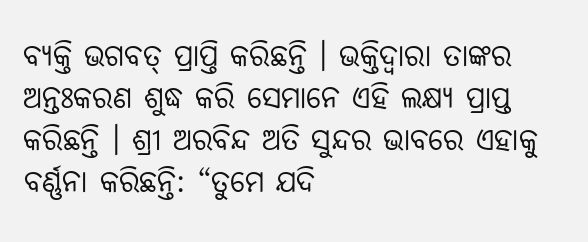ବ୍ୟକ୍ତି ଭଗବତ୍ ପ୍ରାପ୍ତି କରିଛନ୍ତି । ଭକ୍ତିଦ୍ୱାରା ତାଙ୍କର ଅନ୍ତଃକରଣ ଶୁଦ୍ଧ କରି ସେମାନେ ଏହି ଲକ୍ଷ୍ୟ ପ୍ରାପ୍ତ କରିଛନ୍ତି । ଶ୍ରୀ ଅରବିନ୍ଦ ଅତି ସୁନ୍ଦର ଭାବରେ ଏହାକୁ ବର୍ଣ୍ଣନା କରିଛନ୍ତି: “ତୁମେ ଯଦି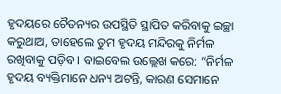ହୃଦୟରେ ଚୈତନ୍ୟର ଉପସ୍ଥିତି ସ୍ଥାପିତ କରିବାକୁ ଇଚ୍ଛା କରୁଥାଅ, ତାହେଲେ ତୁମ ହୃଦୟ ମନ୍ଦିରକୁ ନିର୍ମଳ ରଖିବାକୁ ପଡ଼ିବ । ବାଇବେଲ ଉଲ୍ଲେଖ କରେ: “ନିର୍ମଳ ହୃଦୟ ବ୍ୟକ୍ତିମାନେ ଧନ୍ୟ ଅଟନ୍ତି, କାରଣ ସେମାନେ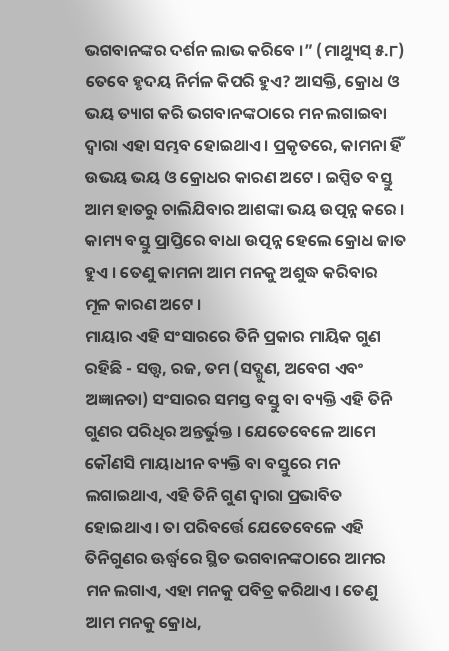ଭଗବାନଙ୍କର ଦର୍ଶନ ଲାଭ କରିବେ ।” (ମାଥ୍ୟୁସ୍ ୫.୮)
ତେବେ ହୃଦୟ ନିର୍ମଳ କିପରି ହୁଏ? ଆସକ୍ତି, କ୍ରୋଧ ଓ ଭୟ ତ୍ୟାଗ କରି ଭଗବାନଙ୍କଠାରେ ମନ ଲଗାଇବା ଦ୍ୱାରା ଏହା ସମ୍ଭବ ହୋଇଥାଏ । ପ୍ରକୃତରେ, କାମନା ହିଁ ଉଭୟ ଭୟ ଓ କ୍ରୋଧର କାରଣ ଅଟେ । ଇପ୍ସିତ ବସ୍ତୁ ଆମ ହାତରୁ ଚାଲିଯିବାର ଆଶଙ୍କା ଭୟ ଉତ୍ପନ୍ନ କରେ । କାମ୍ୟ ବସ୍ତୁ ପ୍ରାପ୍ତିରେ ବାଧା ଉତ୍ପନ୍ନ ହେଲେ କ୍ରୋଧ ଜାତ ହୁଏ । ତେଣୁ କାମନା ଆମ ମନକୁ ଅଶୁଦ୍ଧ କରିବାର ମୂଳ କାରଣ ଅଟେ ।
ମାୟାର ଏହି ସଂସାରରେ ତିନି ପ୍ରକାର ମାୟିକ ଗୁଣ ରହିଛି - ସତ୍ତ୍ୱ, ରଜ, ତମ (ସଦ୍ଗୁଣ, ଅବେଗ ଏବଂ ଅଜ୍ଞାନତା) ସଂସାରର ସମସ୍ତ ବସ୍ତୁ ବା ବ୍ୟକ୍ତି ଏହି ତିନି ଗୁଣର ପରିଧିର ଅନ୍ତର୍ଭୁକ୍ତ । ଯେତେବେଳେ ଆମେ କୌଣସି ମାୟାଧୀନ ବ୍ୟକ୍ତି ବା ବସ୍ତୁରେ ମନ ଲଗାଇଥାଏ, ଏହି ତିନି ଗୁଣ ଦ୍ୱାରା ପ୍ରଭାବିତ ହୋଇଥାଏ । ତା ପରିବର୍ତ୍ତେ ଯେତେବେଳେ ଏହି ତିନିଗୁଣର ଊର୍ଦ୍ଧ୍ୱରେ ସ୍ଥିତ ଭଗବାନଙ୍କଠାରେ ଆମର ମନ ଲଗାଏ, ଏହା ମନକୁ ପବିତ୍ର କରିଥାଏ । ତେଣୁ ଆମ ମନକୁ କ୍ରୋଧ,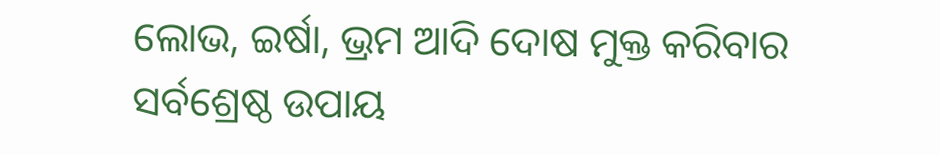ଲୋଭ, ଇର୍ଷା, ଭ୍ରମ ଆଦି ଦୋଷ ମୁକ୍ତ କରିବାର ସର୍ବଶ୍ରେଷ୍ଠ ଉପାୟ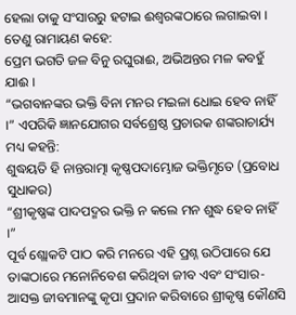ହେଲା ତାକୁ ସଂସାରରୁ ହଟାଇ ଈଶ୍ୱରଙ୍କଠାରେ ଲଗାଇବା । ତେଣୁ ରାମାୟଣ କହେ:
ପ୍ରେମ ଭଗତି ଜଳ ବିନୁ ରଘୁରାଈ, ଅଭିଅନ୍ତର ମଳ କବହୁଁ ଯାଈ ।
“ଭଗବାନଙ୍କର ଭକ୍ତି ବିନା ମନର ମଇଳା ଧୋଇ ହେବ ନାହିଁ ।” ଏପରିକି ଜ୍ଞାନଯୋଗର ସର୍ବଶ୍ରେଷ୍ଠ ପ୍ରଚାରକ ଶଙ୍କରାଚାର୍ଯ୍ୟ ମଧ୍ୟ କହନ୍ତି:
ଶୁଦ୍ଧୟତି ହି ନାନ୍ତରାତ୍ମା କୃଷ୍ଣପଦାମ୍ଭୋଜ ଭକ୍ତିମୃତେ (ପ୍ରବୋଧ ସୁଧାକର)
“ଶ୍ରୀକୃଷ୍ଣଙ୍କ ପାଦପଦ୍ମର ଭକ୍ତି ନ କଲେ ମନ ଶୁଦ୍ଧ ହେବ ନାହିଁ ।”
ପୂର୍ବ ଶ୍ଲୋକଟି ପାଠ କରି ମନରେ ଏହି ପ୍ରଶ୍ନ ଉଠିପାରେ ଯେ ତାଙ୍କଠାରେ ମନୋନିବେଶ କରିଥିବା ଜୀବ ଏବଂ ସଂସାର-ଆସକ୍ତ ଜୀବମାନଙ୍କୁ କୃପା ପ୍ରଦାନ କରିବାରେ ଶ୍ରୀକୃଷ୍ଣ କୌଣସି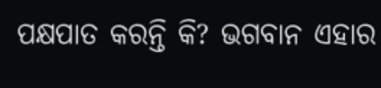ପକ୍ଷପାତ କରନ୍ତି କି? ଭଗବାନ ଏହାର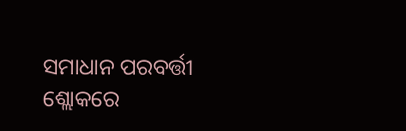ସମାଧାନ ପରବର୍ତ୍ତୀ ଶ୍ଲୋକରେ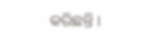କରିଛନ୍ତି ।